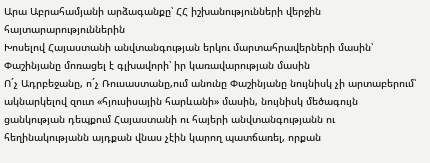Արա Աբրահամյանի արձագանքը՝ ՀՀ իշխանությունների վերջին հայտարարություններին
Խոսելով Հայաստանի անվտանգության երկու մարտահրավերների մասին՝ Փաշինյանը մոռացել է գլխավորի՝ իր կառավարության մասին
Ո´չ Ադրբեջանը, ո´չ Ռուսաստանը,ում անունը Փաշինյանը նույնիսկ չի արտաբերում՝ ակնարկելով զուտ «հյուսիսային հարևանի» մասին, նույնիսկ մեծագույն ցանկության դեպքում Հայաստանի ու հայերի անվտանգությանն ու հեղինակությանն այդքան վնաս չէին կարող պատճառել, որքան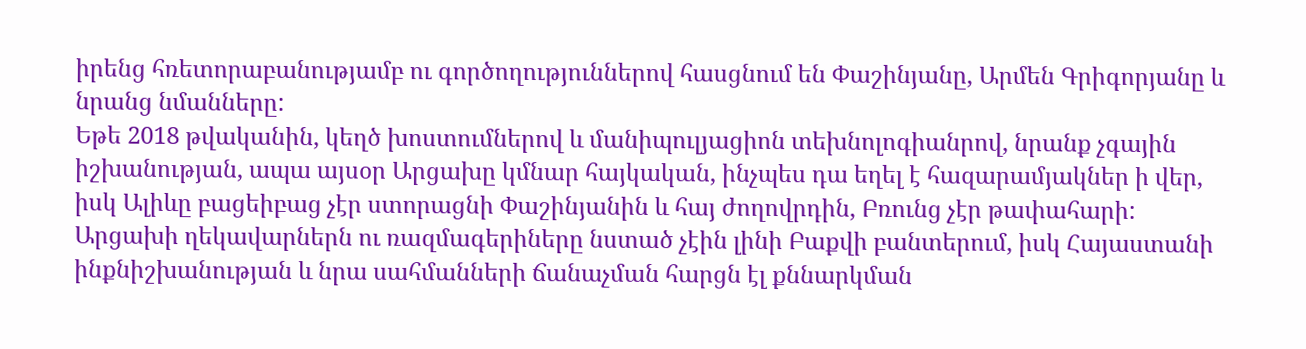իրենց հռետորաբանությամբ ու գործողություններով հասցնում են Փաշինյանը, Արմեն Գրիգորյանը և նրանց նմանները:
Եթե 2018 թվականին, կեղծ խոստումներով և մանիպուլյացիոն տեխնոլոգիանրով, նրանք չգային իշխանության, ապա այսօր Արցախը կմնար հայկական, ինչպես դա եղել է հազարամյակներ ի վեր, իսկ Ալիևը բացեիբաց չէր ստորացնի Փաշինյանին և հայ ժողովրդին, Բռունց չէր թափահարի: Արցախի ղեկավարներն ու ռազմագերիները նստած չէին լինի Բաքվի բանտերում, իսկ Հայաստանի ինքնիշխանության և նրա սահմանների ճանաչման հարցն էլ քննարկման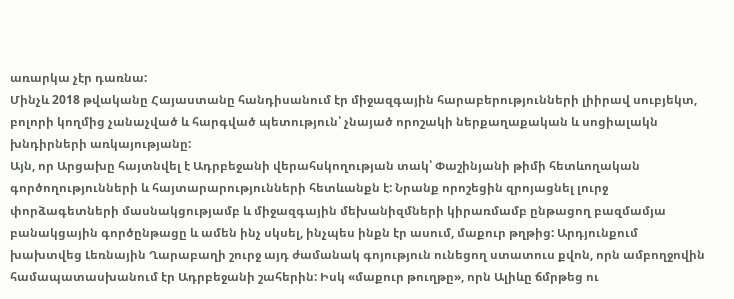առարկա չէր դառնա:
Մինչև 2018 թվականը Հայաստանը հանդիսանում էր միջազգային հարաբերությունների լիիրավ սուբյեկտ, բոլորի կողմից չանաչված և հարգված պետություն՝ չնայած որոշակի ներքաղաքական և սոցիալակն խնդիրների առկայությանը:
Այն, որ Արցախը հայտնվել է Ադրբեջանի վերահսկողության տակ՝ Փաշինյանի թիմի հետևողական գործողությունների և հայտարարությունների հետևանքն է: Նրանք որոշեցին զրոյացնել լուրջ փորձագետների մասնակցությամբ և միջազգային մեխանիզմների կիրառմամբ ընթացող բազմամյա բանակցային գործընթացը և ամեն ինչ սկսել, ինչպես ինքն էր ասում, մաքուր թղթից: Արդյունքում խախտվեց Լեռնային Ղարաբաղի շուրջ այդ ժամանակ գոյություն ունեցող ստատուս քվոն, որն ամբողջովին համապատասխանում էր Ադրբեջանի շահերին: Իսկ «մաքուր թուղթը», որն Ալիևը ճմրթեց ու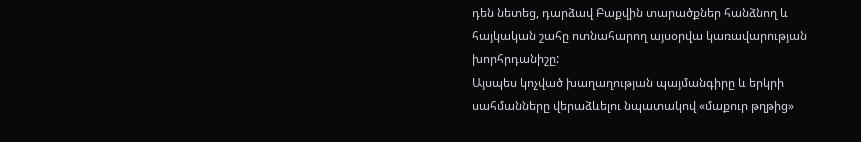դեն նետեց, դարձավ Բաքվին տարածքներ հանձնող և հայկական շահը ոտնահարող այսօրվա կառավարության խորհրդանիշը:
Այսպես կոչված խաղաղության պայմանգիրը և երկրի սահմանները վերաձևելու նպատակով «մաքուր թղթից»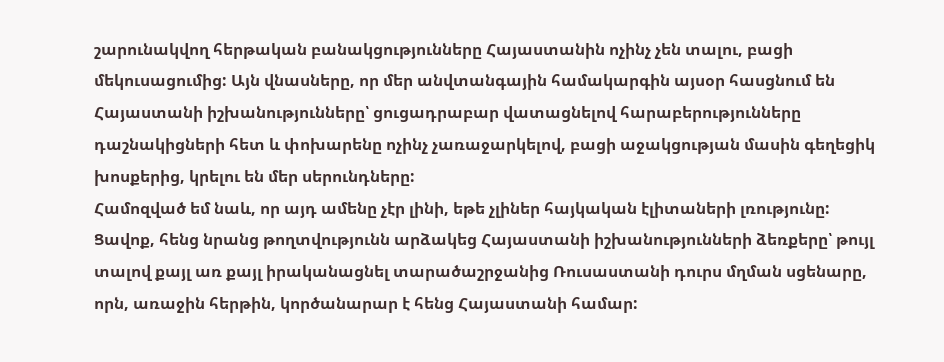շարունակվող հերթական բանակցությունները Հայաստանին ոչինչ չեն տալու, բացի մեկուսացումից: Այն վնասները, որ մեր անվտանգային համակարգին այսօր հասցնում են Հայաստանի իշխանությունները՝ ցուցադրաբար վատացնելով հարաբերությունները դաշնակիցների հետ և փոխարենը ոչինչ չառաջարկելով, բացի աջակցության մասին գեղեցիկ խոսքերից, կրելու են մեր սերունդները:
Համոզված եմ նաև, որ այդ ամենը չէր լինի, եթե չլիներ հայկական էլիտաների լռությունը: Ցավոք, հենց նրանց թողտվությունն արձակեց Հայաստանի իշխանությունների ձեռքերը՝ թույլ տալով քայլ առ քայլ իրականացնել տարածաշրջանից Ռուսաստանի դուրս մղման սցենարը, որն, առաջին հերթին, կործանարար է հենց Հայաստանի համար: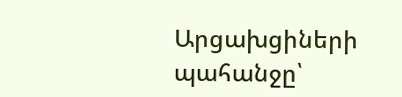Արցախցիների պահանջը՝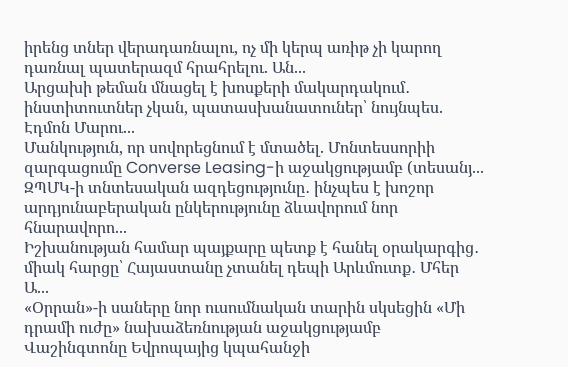իրենց տներ վերադառնալու, ոչ մի կերպ առիթ չի կարող դառնալ պատերազմ հրահրելու. Ան...
Արցախի թեման մնացել է խոսքերի մակարդակում․ ինստիտուտներ չկան, պատասխանատուներ՝ նույնպես. Էդմոն Մարու...
Մանկություն, որ սովորեցնում է մտածել. Մոնտեսսորիի զարգացումը Converse Leasing-ի աջակցությամբ (տեսանյ...
ԶՊՄԿ-ի տնտեսական ազդեցությունը․ ինչպես է խոշոր արդյունաբերական ընկերությունը ձևավորում նոր հնարավորո...
Իշխանության համար պայքարը պետք է հանել օրակարգից․ միակ հարցը՝ Հայաստանը չտանել դեպի Արևմուտք․ Մհեր Ա...
«Օրրան»-ի սաները նոր ուսումնական տարին սկսեցին «Մի դրամի ուժը» նախաձեռնության աջակցությամբ
Վաշինգտոնը Եվրոպայից կպահանջի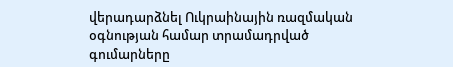վերադարձնել Ուկրաինային ռազմական օգնության համար տրամադրված գումարները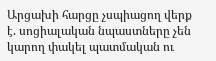Արցախի հարցը չսպիացող վերք է. սոցիալական նպաստները չեն կարող փակել պատմական ու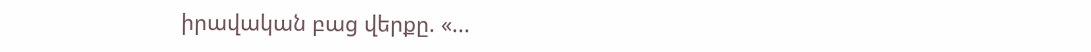իրավական բաց վերքը. «...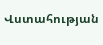Վստահության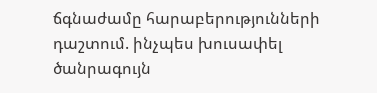ճգնաժամը հարաբերությունների դաշտում. ինչպես խուսափել ծանրագույն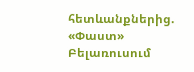հետևանքներից. «Փաստ»
Բելառուսում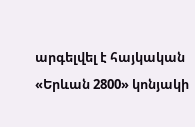արգելվել է հայկական «Երևան 2800» կոնյակի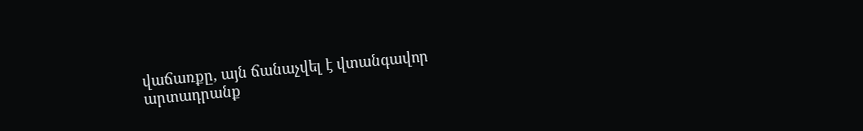վաճառքը, այն ճանաչվել է վտանգավոր արտադրանք